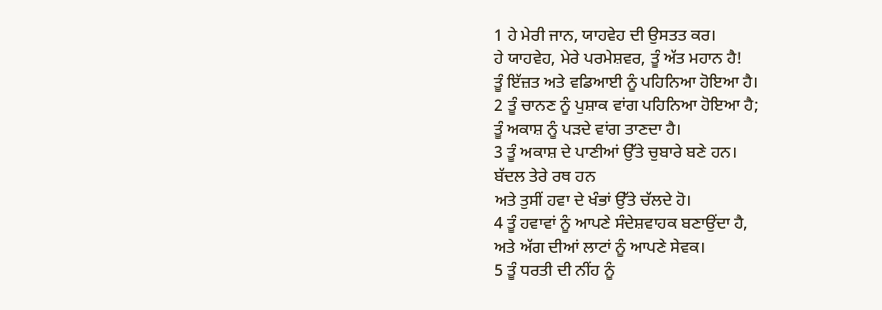1 ਹੇ ਮੇਰੀ ਜਾਨ, ਯਾਹਵੇਹ ਦੀ ਉਸਤਤ ਕਰ।
ਹੇ ਯਾਹਵੇਹ, ਮੇਰੇ ਪਰਮੇਸ਼ਵਰ, ਤੂੰ ਅੱਤ ਮਹਾਨ ਹੈ!
ਤੂੰ ਇੱਜ਼ਤ ਅਤੇ ਵਡਿਆਈ ਨੂੰ ਪਹਿਨਿਆ ਹੋਇਆ ਹੈ।
2 ਤੂੰ ਚਾਨਣ ਨੂੰ ਪੁਸ਼ਾਕ ਵਾਂਗ ਪਹਿਨਿਆ ਹੋਇਆ ਹੈ;
ਤੂੰ ਅਕਾਸ਼ ਨੂੰ ਪੜਦੇ ਵਾਂਗ ਤਾਣਦਾ ਹੈ।
3 ਤੂੰ ਅਕਾਸ਼ ਦੇ ਪਾਣੀਆਂ ਉੱਤੇ ਚੁਬਾਰੇ ਬਣੇ ਹਨ।
ਬੱਦਲ ਤੇਰੇ ਰਥ ਹਨ
ਅਤੇ ਤੁਸੀਂ ਹਵਾ ਦੇ ਖੰਭਾਂ ਉੱਤੇ ਚੱਲਦੇ ਹੋ।
4 ਤੂੰ ਹਵਾਵਾਂ ਨੂੰ ਆਪਣੇ ਸੰਦੇਸ਼ਵਾਹਕ ਬਣਾਉਂਦਾ ਹੈ,
ਅਤੇ ਅੱਗ ਦੀਆਂ ਲਾਟਾਂ ਨੂੰ ਆਪਣੇ ਸੇਵਕ।
5 ਤੂੰ ਧਰਤੀ ਦੀ ਨੀਂਹ ਨੂੰ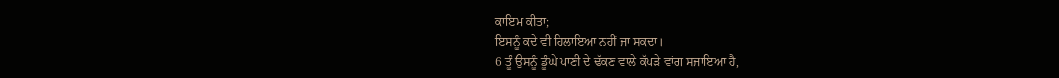ਕਾਇਮ ਕੀਤਾ;
ਇਸਨੂੰ ਕਦੇ ਵੀ ਹਿਲਾਇਆ ਨਹੀਂ ਜਾ ਸਕਦਾ।
6 ਤੂੰ ਉਸਨੂੰ ਡੂੰਘੇ ਪਾਣੀ ਦੇ ਢੱਕਣ ਵਾਲੇ ਕੱਪੜੇ ਵਾਂਗ ਸਜਾਇਆ ਹੈ,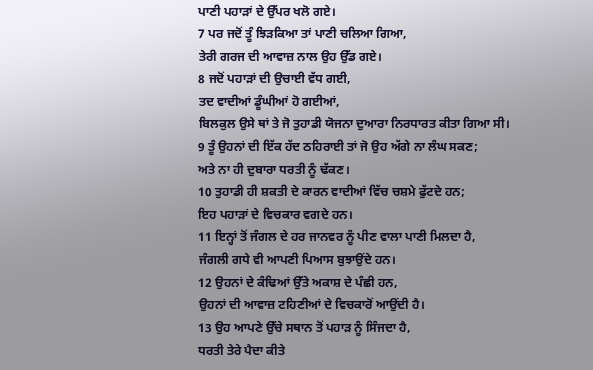ਪਾਣੀ ਪਹਾੜਾਂ ਦੇ ਉੱਪਰ ਖਲੋ ਗਏ।
7 ਪਰ ਜਦੋਂ ਤੂੰ ਝਿੜਕਿਆ ਤਾਂ ਪਾਣੀ ਚਲਿਆ ਗਿਆ,
ਤੇਰੀ ਗਰਜ ਦੀ ਆਵਾਜ਼ ਨਾਲ ਉਹ ਉੱਡ ਗਏ।
8 ਜਦੋਂ ਪਹਾੜਾਂ ਦੀ ਉਚਾਈ ਵੱਧ ਗਈ,
ਤਦ ਵਾਦੀਆਂ ਡੂੰਘੀਆਂ ਹੋ ਗਈਆਂ,
ਬਿਲਕੁਲ ਉਸੇ ਥਾਂ ਤੇ ਜੋ ਤੁਹਾਡੀ ਯੋਜਨਾ ਦੁਆਰਾ ਨਿਰਧਾਰਤ ਕੀਤਾ ਗਿਆ ਸੀ।
9 ਤੂੰ ਉਹਨਾਂ ਦੀ ਇੱਕ ਹੱਦ ਠਹਿਰਾਈ ਤਾਂ ਜੋ ਉਹ ਅੱਗੇ ਨਾ ਲੰਘ ਸਕਣ;
ਅਤੇ ਨਾ ਹੀ ਦੁਬਾਰਾ ਧਰਤੀ ਨੂੰ ਢੱਕਣ।
10 ਤੁਹਾਡੀ ਹੀ ਸ਼ਕਤੀ ਦੇ ਕਾਰਨ ਵਾਦੀਆਂ ਵਿੱਚ ਚਸ਼ਮੇ ਫੁੱਟਦੇ ਹਨ;
ਇਹ ਪਹਾੜਾਂ ਦੇ ਵਿਚਕਾਰ ਵਗਦੇ ਹਨ।
11 ਇਨ੍ਹਾਂ ਤੋਂ ਜੰਗਲ ਦੇ ਹਰ ਜਾਨਵਰ ਨੂੰ ਪੀਣ ਵਾਲਾ ਪਾਣੀ ਮਿਲਦਾ ਹੈ,
ਜੰਗਲੀ ਗਧੇ ਵੀ ਆਪਣੀ ਪਿਆਸ ਬੁਝਾਉਂਦੇ ਹਨ।
12 ਉਹਨਾਂ ਦੇ ਕੰਢਿਆਂ ਉੱਤੇ ਅਕਾਸ਼ ਦੇ ਪੰਛੀ ਹਨ,
ਉਹਨਾਂ ਦੀ ਆਵਾਜ਼ ਟਹਿਣੀਆਂ ਦੇ ਵਿਚਕਾਰੋਂ ਆਉਂਦੀ ਹੈ।
13 ਉਹ ਆਪਣੇ ਉੱਚੇ ਸਥਾਨ ਤੋਂ ਪਹਾੜ ਨੂੰ ਸਿੰਜਦਾ ਹੈ,
ਧਰਤੀ ਤੇਰੇ ਪੈਦਾ ਕੀਤੇ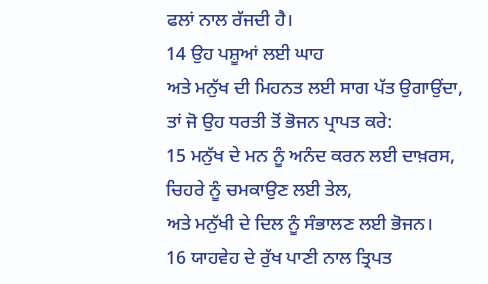ਫਲਾਂ ਨਾਲ ਰੱਜਦੀ ਹੈ।
14 ਉਹ ਪਸ਼ੂਆਂ ਲਈ ਘਾਹ
ਅਤੇ ਮਨੁੱਖ ਦੀ ਮਿਹਨਤ ਲਈ ਸਾਗ ਪੱਤ ਉਗਾਉਂਦਾ,
ਤਾਂ ਜੋ ਉਹ ਧਰਤੀ ਤੋਂ ਭੋਜਨ ਪ੍ਰਾਪਤ ਕਰੇ:
15 ਮਨੁੱਖ ਦੇ ਮਨ ਨੂੰ ਅਨੰਦ ਕਰਨ ਲਈ ਦਾਖ਼ਰਸ,
ਚਿਹਰੇ ਨੂੰ ਚਮਕਾਉਣ ਲਈ ਤੇਲ,
ਅਤੇ ਮਨੁੱਖੀ ਦੇ ਦਿਲ ਨੂੰ ਸੰਭਾਲਣ ਲਈ ਭੋਜਨ।
16 ਯਾਹਵੇਹ ਦੇ ਰੁੱਖ ਪਾਣੀ ਨਾਲ ਤ੍ਰਿਪਤ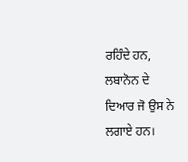ਰਹਿੰਦੇ ਹਨ,
ਲਬਾਨੋਨ ਦੇ ਦਿਆਰ ਜੋ ਉਸ ਨੇ ਲਗਾਏ ਹਨ।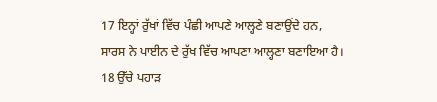17 ਇਨ੍ਹਾਂ ਰੁੱਖਾਂ ਵਿੱਚ ਪੰਛੀ ਆਪਣੇ ਆਲ੍ਹਣੇ ਬਣਾਉਂਦੇ ਹਨ,
ਸਾਰਸ ਨੇ ਪਾਈਨ ਦੇ ਰੁੱਖ ਵਿੱਚ ਆਪਣਾ ਆਲ੍ਹਣਾ ਬਣਾਇਆ ਹੈ।
18 ਉੱਚੇ ਪਹਾੜ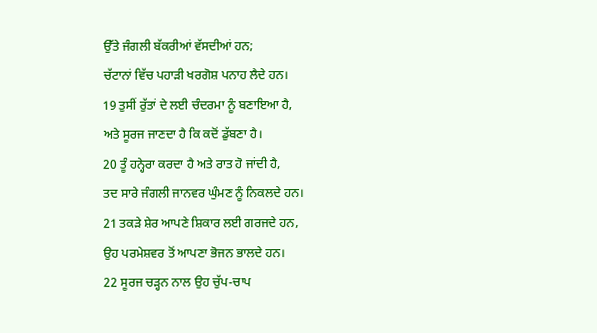ਉੱਤੇ ਜੰਗਲੀ ਬੱਕਰੀਆਂ ਵੱਸਦੀਆਂ ਹਨ;
ਚੱਟਾਨਾਂ ਵਿੱਚ ਪਹਾੜੀ ਖਰਗੋਸ਼ ਪਨਾਹ ਲੈਦੇ ਹਨ।
19 ਤੁਸੀਂ ਰੁੱਤਾਂ ਦੇ ਲਈ ਚੰਦਰਮਾ ਨੂੰ ਬਣਾਇਆ ਹੈ,
ਅਤੇ ਸੂਰਜ ਜਾਣਦਾ ਹੈ ਕਿ ਕਦੋਂ ਡੁੱਬਣਾ ਹੈ।
20 ਤੂੰ ਹਨ੍ਹੇਰਾ ਕਰਦਾ ਹੈ ਅਤੇ ਰਾਤ ਹੋ ਜਾਂਦੀ ਹੈ,
ਤਦ ਸਾਰੇ ਜੰਗਲੀ ਜਾਨਵਰ ਘੁੰਮਣ ਨੂੰ ਨਿਕਲਦੇ ਹਨ।
21 ਤਕੜੇ ਸ਼ੇਰ ਆਪਣੇ ਸ਼ਿਕਾਰ ਲਈ ਗਰਜਦੇ ਹਨ,
ਉਹ ਪਰਮੇਸ਼ਵਰ ਤੋਂ ਆਪਣਾ ਭੋਜਨ ਭਾਲਦੇ ਹਨ।
22 ਸੂਰਜ ਚੜ੍ਹਨ ਨਾਲ ਉਹ ਚੁੱਪ-ਚਾਪ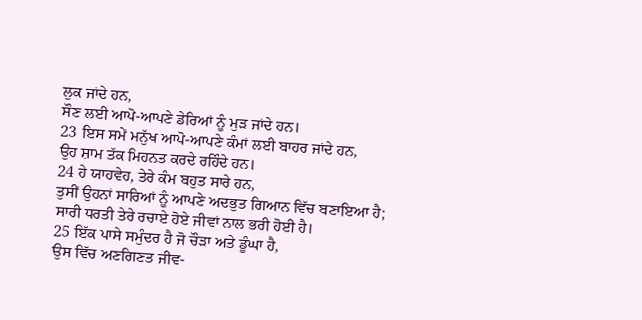ਲੁਕ ਜਾਂਦੇ ਹਨ,
ਸੌਣ ਲਈ ਆਪੋ-ਆਪਣੇ ਡੇਰਿਆਂ ਨੂੰ ਮੁੜ ਜਾਂਦੇ ਹਨ।
23 ਇਸ ਸਮੇਂ ਮਨੁੱਖ ਆਪੋ-ਆਪਣੇ ਕੰਮਾਂ ਲਈ ਬਾਹਰ ਜਾਂਦੇ ਹਨ,
ਉਹ ਸ਼ਾਮ ਤੱਕ ਮਿਹਨਤ ਕਰਦੇ ਰਹਿੰਦੇ ਹਨ।
24 ਹੇ ਯਾਹਵੇਹ, ਤੇਰੇ ਕੰਮ ਬਹੁਤ ਸਾਰੇ ਹਨ,
ਤੁਸੀਂ ਉਹਨਾਂ ਸਾਰਿਆਂ ਨੂੰ ਆਪਣੇ ਅਦਭੁਤ ਗਿਆਨ ਵਿੱਚ ਬਣਾਇਆ ਹੈ;
ਸਾਰੀ ਧਰਤੀ ਤੇਰੇ ਰਚਾਏ ਹੋਏ ਜੀਵਾਂ ਨਾਲ ਭਰੀ ਹੋਈ ਹੈ।
25 ਇੱਕ ਪਾਸੇ ਸਮੁੰਦਰ ਹੈ ਜੋ ਚੌੜਾ ਅਤੇ ਡੂੰਘਾ ਹੈ,
ਉਸ ਵਿੱਚ ਅਣਗਿਣਤ ਜੀਵ-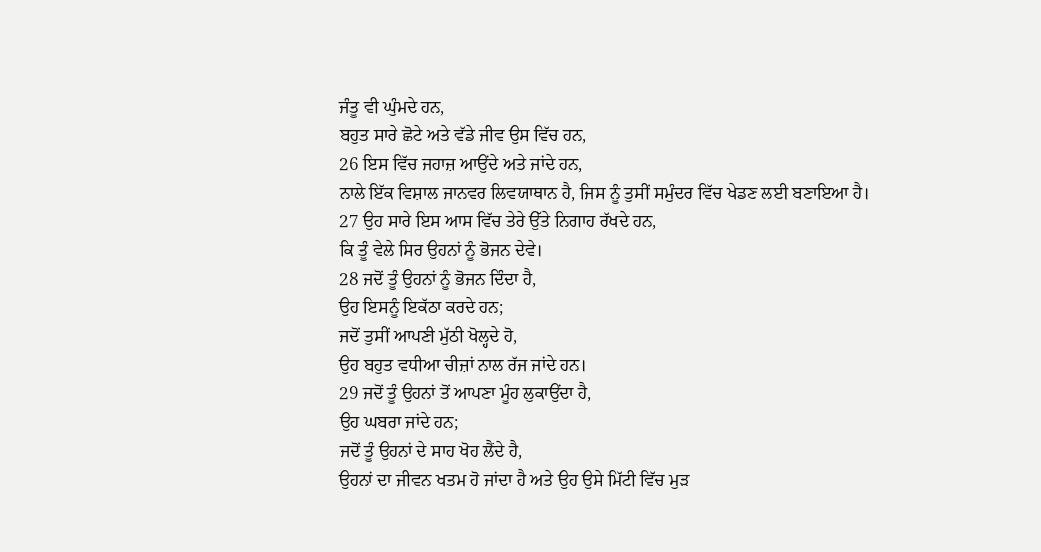ਜੰਤੂ ਵੀ ਘੁੰਮਦੇ ਹਨ,
ਬਹੁਤ ਸਾਰੇ ਛੋਟੇ ਅਤੇ ਵੱਡੇ ਜੀਵ ਉਸ ਵਿੱਚ ਹਨ,
26 ਇਸ ਵਿੱਚ ਜਹਾਜ਼ ਆਉਂਦੇ ਅਤੇ ਜਾਂਦੇ ਹਨ,
ਨਾਲੇ ਇੱਕ ਵਿਸ਼ਾਲ ਜਾਨਵਰ ਲਿਵਯਾਥਾਨ ਹੈ, ਜਿਸ ਨੂੰ ਤੁਸੀਂ ਸਮੁੰਦਰ ਵਿੱਚ ਖੇਡਣ ਲਈ ਬਣਾਇਆ ਹੈ।
27 ਉਹ ਸਾਰੇ ਇਸ ਆਸ ਵਿੱਚ ਤੇਰੇ ਉੱਤੇ ਨਿਗਾਹ ਰੱਖਦੇ ਹਨ,
ਕਿ ਤੂੰ ਵੇਲੇ ਸਿਰ ਉਹਨਾਂ ਨੂੰ ਭੋਜਨ ਦੇਵੇ।
28 ਜਦੋਂ ਤੂੰ ਉਹਨਾਂ ਨੂੰ ਭੋਜਨ ਦਿੰਦਾ ਹੈ,
ਉਹ ਇਸਨੂੰ ਇਕੱਠਾ ਕਰਦੇ ਹਨ;
ਜਦੋਂ ਤੁਸੀਂ ਆਪਣੀ ਮੁੱਠੀ ਖੋਲ੍ਹਦੇ ਹੋ,
ਉਹ ਬਹੁਤ ਵਧੀਆ ਚੀਜ਼ਾਂ ਨਾਲ ਰੱਜ ਜਾਂਦੇ ਹਨ।
29 ਜਦੋਂ ਤੂੰ ਉਹਨਾਂ ਤੋਂ ਆਪਣਾ ਮੂੰਹ ਲੁਕਾਉਂਦਾ ਹੈ,
ਉਹ ਘਬਰਾ ਜਾਂਦੇ ਹਨ;
ਜਦੋਂ ਤੂੰ ਉਹਨਾਂ ਦੇ ਸਾਹ ਖੋਹ ਲੈਂਦੇ ਹੈ,
ਉਹਨਾਂ ਦਾ ਜੀਵਨ ਖਤਮ ਹੋ ਜਾਂਦਾ ਹੈ ਅਤੇ ਉਹ ਉਸੇ ਮਿੱਟੀ ਵਿੱਚ ਮੁੜ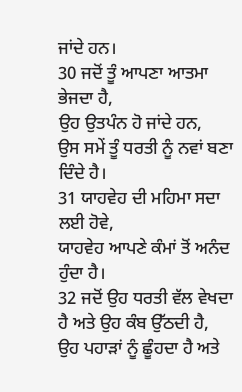ਜਾਂਦੇ ਹਨ।
30 ਜਦੋਂ ਤੂੰ ਆਪਣਾ ਆਤਮਾ ਭੇਜਦਾ ਹੈ,
ਉਹ ਉਤਪੰਨ ਹੋ ਜਾਂਦੇ ਹਨ,
ਉਸ ਸਮੇਂ ਤੂੰ ਧਰਤੀ ਨੂੰ ਨਵਾਂ ਬਣਾ ਦਿੰਦੇ ਹੈ।
31 ਯਾਹਵੇਹ ਦੀ ਮਹਿਮਾ ਸਦਾ ਲਈ ਹੋਵੇ,
ਯਾਹਵੇਹ ਆਪਣੇ ਕੰਮਾਂ ਤੋਂ ਅਨੰਦ ਹੁੰਦਾ ਹੈ।
32 ਜਦੋਂ ਉਹ ਧਰਤੀ ਵੱਲ ਵੇਖਦਾ ਹੈ ਅਤੇ ਉਹ ਕੰਬ ਉੱਠਦੀ ਹੈ,
ਉਹ ਪਹਾੜਾਂ ਨੂੰ ਛੂੰਹਦਾ ਹੈ ਅਤੇ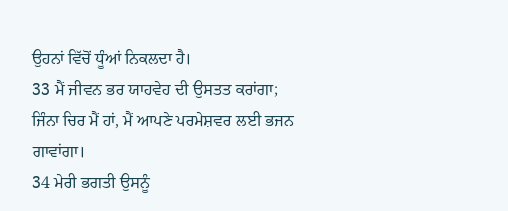ਉਹਨਾਂ ਵਿੱਚੋਂ ਧੂੰਆਂ ਨਿਕਲਦਾ ਹੈ।
33 ਮੈਂ ਜੀਵਨ ਭਰ ਯਾਹਵੇਹ ਦੀ ਉਸਤਤ ਕਰਾਂਗਾ;
ਜਿੰਨਾ ਚਿਰ ਮੈਂ ਹਾਂ, ਮੈਂ ਆਪਣੇ ਪਰਮੇਸ਼ਵਰ ਲਈ ਭਜਨ ਗਾਵਾਂਗਾ।
34 ਮੇਰੀ ਭਗਤੀ ਉਸਨੂੰ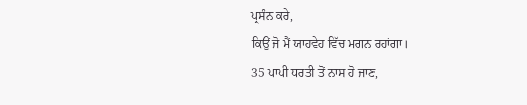ਪ੍ਰਸੰਨ ਕਰੇ,
ਕਿਉਂ ਜੋ ਮੈਂ ਯਾਹਵੇਹ ਵਿੱਚ ਮਗਨ ਰਹਾਂਗਾ।
35 ਪਾਪੀ ਧਰਤੀ ਤੋਂ ਨਾਸ ਹੋ ਜਾਣ,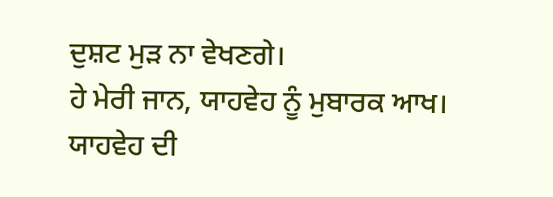ਦੁਸ਼ਟ ਮੁੜ ਨਾ ਵੇਖਣਗੇ।
ਹੇ ਮੇਰੀ ਜਾਨ, ਯਾਹਵੇਹ ਨੂੰ ਮੁਬਾਰਕ ਆਖ।
ਯਾਹਵੇਹ ਦੀ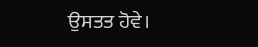ਉਸਤਤ ਹੋਵੇ।